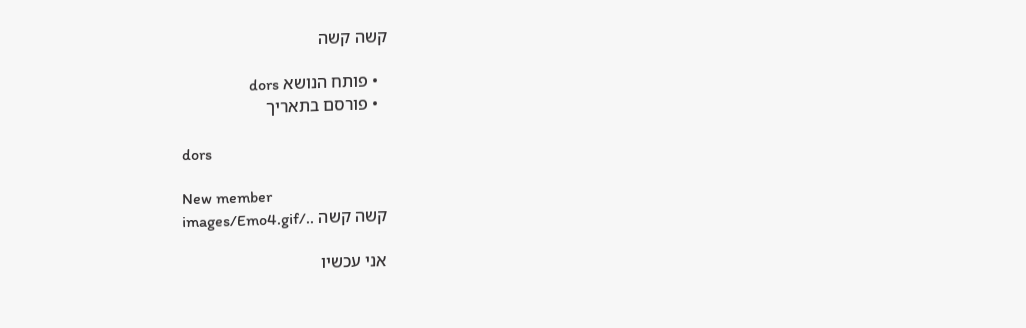קשה קשה

  • פותח הנושא dors
  • פורסם בתאריך

dors

New member
קשה קשה ../images/Emo4.gif

אני עכשיו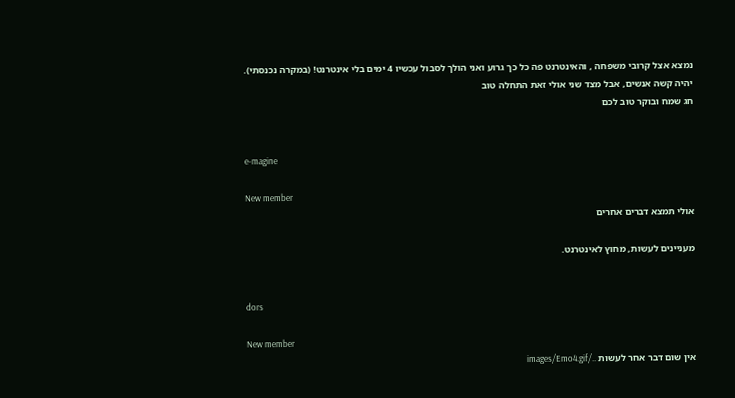נמצא אצל קרובי משפחה , והאינטרנט פה כל כך גרוע ואני הולך לסבול עכשיו 4 ימים בלי אינטרנט! (במקרה נכנסתי). יהיה קשה אנשים, אבל מצד שני אולי זאת התחלה טוב
חג שמח ובוקר טוב לכם


e-magine

New member
אולי תמצא דברים אחרים

מעניינים לעשות, מחוץ לאינטרנט.


dors

New member
אין שום דבר אחר לעשות ../images/Emo4.gif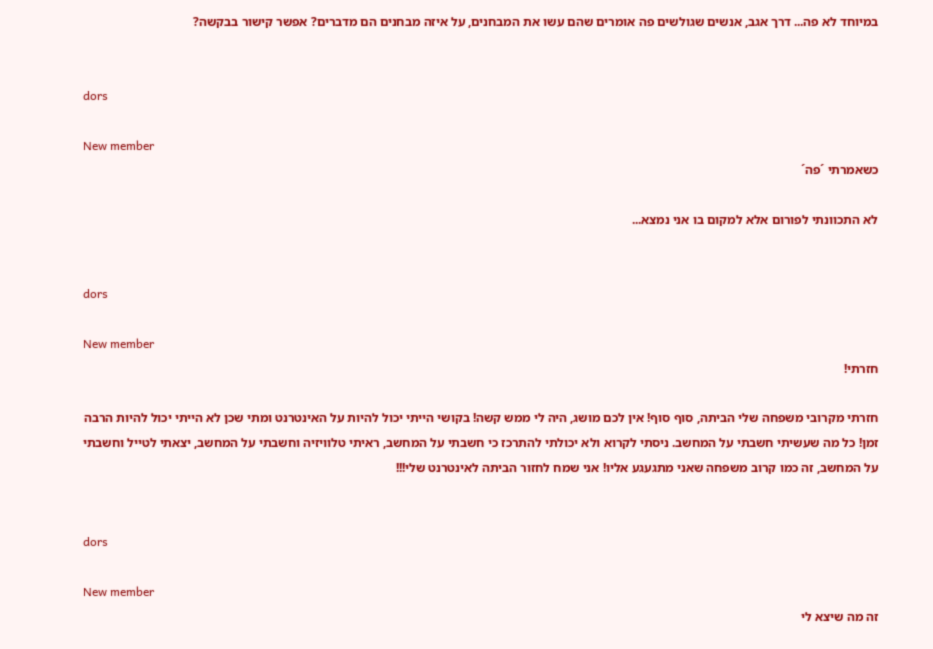במיוחד לא פה... דרך אגב, אנשים שגולשים פה אומרים שהם עשו את המבחנים, על איזה מבחנים הם מדברים? אפשר קישור בבקשה?


dors

New member
כשאמרתי ´פה´

לא התכוונתי לפורום אלא למקום בו אני נמצא...


dors

New member
חזרתי!

חזרתי מקרובי משפחה שלי הביתה, סוף סוף! אין לכם מושג, היה לי ממש קשה! בקושי הייתי יכול להיות על האינטרנט ומתי שכן לא הייתי יכול להיות הרבה זמן! כל מה שעשיתי חשבתי על המחשב. ניסתי לקרוא ולא יכולתי להתרכז כי חשבתי על המחשב, ראיתי טלוויזיה וחשבתי על המחשב, יצאתי לטייל וחשבתי על המחשב, זה כמו קרוב משפחה שאני מתגעגע אליו! אני שמח לחזור הביתה לאינטרנט שלי!!!


dors

New member
זה מה שיצא לי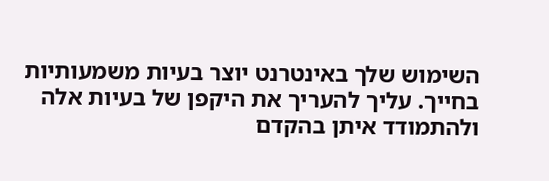השימוש שלך באינטרנט יוצר בעיות משמעותיות בחייך. עליך להעריך את היקפן של בעיות אלה ולהתמודד איתן בהקדם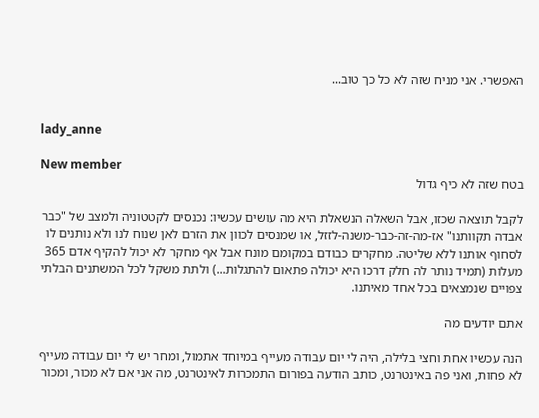האפשרי. אני מניח שזה לא כל כך טוב...


lady_anne

New member
בטח שזה לא כיף גדול

לקבל תוצאה שכזו, אבל השאלה הנשאלת היא מה עושים עכשיו: נכנסים לקטטוניה ולמצב של "כבר אבדה תקוותנו" אז-מה-זה-כבר-משנה-לזזל, או שמנסים לכוון את הזרם לאן שנוח לנו ולא נותנים לו לסחוף אותנו ללא שליטה. מחקרים כבודם במקומם מונח אבל אף מחקר לא יכול להקיף אדם 365 מעלות (תמיד נותר לה חלק דרכו היא יכולה פתאום להתגלות...) ולתת משקל לכל המשתנים הבלתי צפויים שנמצאים בכל אחד מאיתנו.

אתם יודעים מה

הנה עכשיו אחת וחצי בלילה, היה לי יום עבודה מעייף במיוחד אתמול, ומחר יש לי יום עבודה מעייף לא פחות, ואני פה באינטרנט, כותב הודעה בפורום התמכרות לאינטרנט, מה אני אם לא מכור, ומכור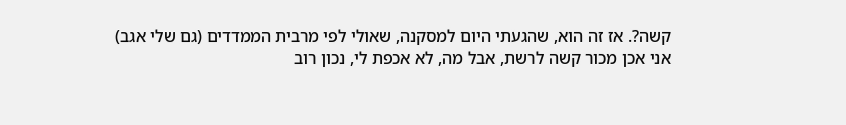קשה?. אז זה הוא, שהגעתי היום למסקנה, שאולי לפי מרבית הממדדים (גם שלי אגב) אני אכן מכור קשה לרשת, אבל מה, לא אכפת לי, נכון רוב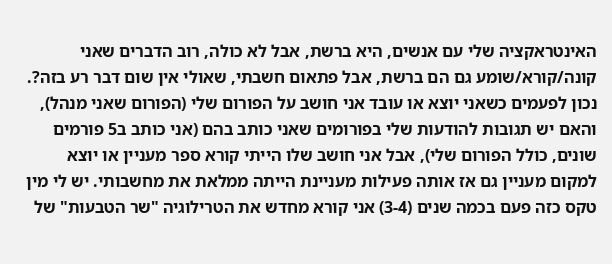האינטראקציה שלי עם אנשים, היא ברשת, אבל לא כולה, רוב הדברים שאני קונה/קורא/שומע גם הם ברשת, אבל פתאום חשבתי, שאולי אין שום דבר רע בזה?. נכון לפעמים כשאני יוצא או עובד אני חושב על הפורום שלי (הפורום שאני מנהל), והאם יש תגובות להודעות שלי בפורומים שאני כותב בהם (אני כותב ב5 פורמים שונים, כולל הפורום שלי), אבל אני חושב שלו הייתי קורא ספר מעניין או יוצא למקום מעניין גם אז אותה פעילות מעניינת הייתה ממלאת את מחשבותי. יש לי מין טקס כזה פעם בכמה שנים (3-4) אני קורא מחדש את הטרילוגיה "שר הטבעות" של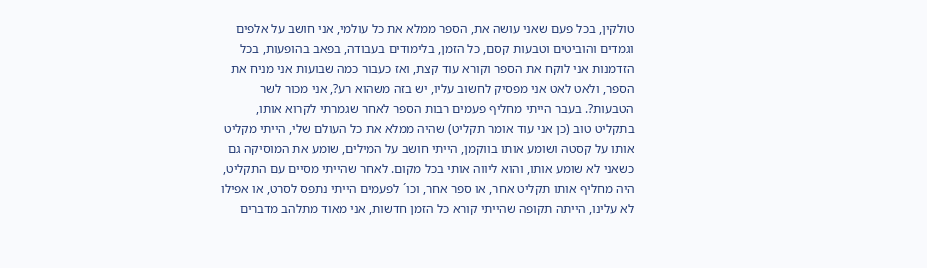טולקין, בכל פעם שאני עושה את, הספר ממלא את כל עולמי, אני חושב על אלפים וגמדים והוביטים וטבעות קסם, כל הזמן, בלימודים בעבודה, בפאב בהופעות, בכל הזדמנות אני לוקח את הספר וקורא עוד קצת, ואז כעבור כמה שבועות אני מניח את הספר, ולאט לאט אני מפסיק לחשוב עליו, יש בזה משהוא רע?, אני מכור לשר הטבעות?. בעבר הייתי מחליף פעמים רבות הספר לאחר שגמרתי לקרוא אותו, בתקליט טוב (כן אני עוד אומר תקליט) שהיה ממלא את כל העולם שלי, הייתי מקליט אותו על קסטה ושומע אותו בווקמן, הייתי חושב על המילים, שומע את המוסיקה גם כשאני לא שומע אותו, והוא ליווה אותי בכל מקום. לאחר שהייתי מסיים עם התקליט, היה מחליף אותו תקליט אחר, או ספר אחר, וכו´ לפעמים הייתי נתפס לסרט, או אפילו לא עלינו, הייתה תקופה שהייתי קורא כל הזמן חדשות, אני מאוד מתלהב מדברים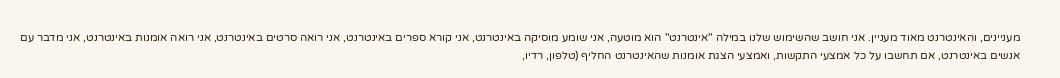מעניינים, והאינטרנט מאוד מעניין. אני חושב שהשימוש שלנו במילה "אינטרנט" הוא מוטעה, אני שומע מוסיקה באינטרנט, אני קורא ספרים באינטרנט, אני רואה סרטים באינטרנט, אני רואה אומנות באינטרנט, אני מדבר עם אנשים באינטרנט, אם תחשבו על כל אמצעי התקשות, ואמצעי הצגת אומנות שהאינטרנט החליף (טלפון, רדיו,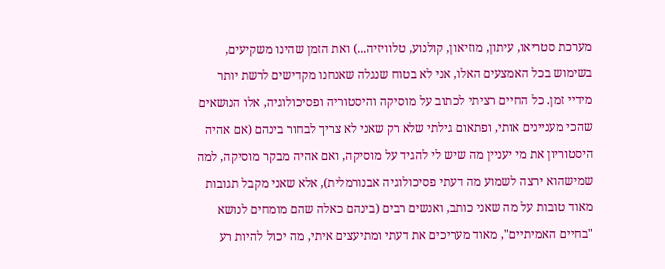מערכת סטריאו, עיתון, מוזיאון, קולנוע, טלוויזיה...) ואת הזמן שהינו משקיעים, בשימוש בכל האמצעים האלו, אני לא בטוח שנגלה שאנחנו מקדישים לרשת יותר מידיי זמן. כל החיים רציתי לכתוב על מוסיקה והיסטוריה ופסיכולוגיה, אלו הנושאים שהכי מעניינים אותי, ופתאום גילתי שלא רק שאני לא צריך לבחור בינהם (אם אהיה היסטוריון את מי יעניין מה שיש לי להגיד על מוסיקה, ואם אהיה מבקר מוסיקה, למה שמישהוא ירצה לשמוע מה דעתי פסיכולוגיה אבנורמלית), אלא שאני מקבל תגובות מאוד טובות על מה שאני כותב, ואנשים רבים (בינהם כאלה שהם מומחים לנושא "בחיים האמיתיים", מאוד מעריכים את דעתי ומתיעצים איתי, מה יכול להיות רע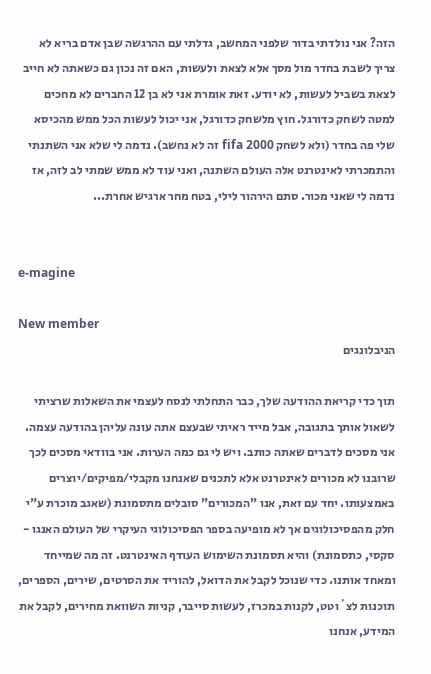הזה? אני נולדתי בדור שלפני המחשב, גדלתי עם ההרגשה שבן אדם בריא לא צריך לשבת בחדר מול מסך אלא לצאת ולעשות, האם זה נכון גם כשאתה לא חייב לצאת בשביל לעשות, לא יודע. זאת אומרת אני לא בן 12 החברים לא מחכים למטה לשחק כדורגל. חוץ מלשחק כדורגל, אני יכול לעשות הכל ממש מהכיסא שלי פה בחדר (ולא לשחק fifa 2000 זה לא נחשב). נדמה לי שלא אני השתנתי והתמכרתי לאינטרנט אלה העולם השתנה, ואני עוד לא ממש שמתי לב לזה, אז נדמה לי שאני מכור. סתם הירהור לילי, בטח מחר ארגיש אחרת...


e-magine

New member
הניבלונגים

תוך כדי קריאת ההודעה שלך, כבר התחלתי לנסח לעצמי את השאלות שרציתי לשאול אותך בתגובה, אבל מייד ראיתי שבעצם אתה עונה עליהן בהודעה עצמה.
אני מסכים לדברים שאתה כותב. ויש לי גם כמה הערות. אני בוודאי מסכים לכך שרובנו לא מכורים לאינטרנט אלא לתכנים שאנחנו מקבלי/מפיקים/יוצרים באמצעותו. יחד עם זאת, אנו "המכורים" סובלים מתסמונת (שאגב מוכרת ע"י חלק מהפסיכולוגים אך לא מופיעה בספר הפסיכולוגי העיקרי של העולם האנגו - סקסי, כתסמונת) והיא תסמונת השימוש העודף האינטרנט. זה מה שמייחד ומאחד אותנו. כדי שנוכל לקבל את הדואל, להוריד את הסרטים, שירים, הספרים, תוכנות לצ´וטט, לקנות במכרז, לעשות סייבר, קניות השוואת מחירים, לקבל את המידע, אנחנו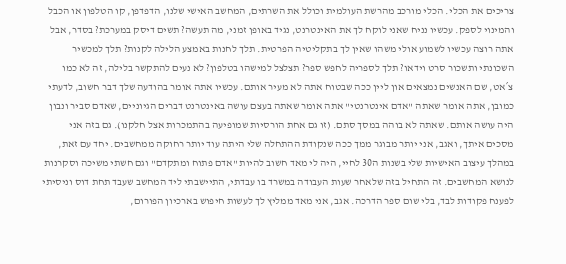צריכים את הכלי. הכלי מורכב מהרשת העולמית וכולל את השרתים, המחשב האישי שלנו, הדפדפן, קו הטלפון או הכבל והמינוי לספק. עכשיו נניח שאני לוקח לך את האינטרנט, נגיד באופן זמני, מה תעשה? תשים דיסק במערכת? בסדר, אבל אתה רוצה עכשיו לשמוע אולי משהו שאין לך בתקליטיה הפרטית. תלך לחנות באמצע הלילה לקנות? תלך למכשיר השכונתי ותשכור סרט וידאו? תלך לספריה לחפש ספר? תצלצל למישהו בטלפון? לא נעים להתקשר בלילה, זה לא כמו צ´אט, שם האנשים נמצאים און ליין ככה שבטוח אתה לא מעיר אותם. עכשיו אתה אומר בהודעה שלך דבר חשוב, לדעתי כמובן, אתה אומר שאתה "אדם אינטרנטי" אתה אומר שאתה בעצם עושה באינטרנט דברים הגיוניים, שאדם סביר ונבון היה עושה אותם. שאתה לא בוהה במסך סתם. (זו גם אחת הורסיות שמופיעה בהתמכרות אצל חלקנו). גם בזה אני מסכים איתך, ואגב, אני יותר מבוגר ממך ככה שנקודת ההתחלה שלי היתה עוד יותר רחוקה ממחשבים. יחד עם זאת, במהלך עיצוב האישיות שלי בשנות ה30 לחיי, היה לי מאד חשוב להיות "אדם פתוח ומתקדם" וגם חשתי משיכה וסקרנות לנושא המחשבים. זה התחיל בזה שלאחר שעות העבודה במשרד בו עבדתי, התיישבתי ליד המחשב שעבד תחת דוס וניסיתי לפענח פקודות לבד, בלי שום ספר הדרכה. אגב, אני מאד ממליץ לך לעשות חיפוש בארכיון הפורום,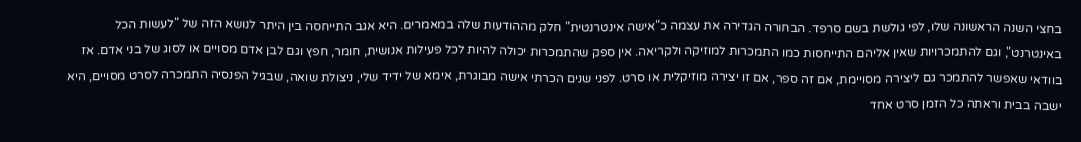בחצי השנה הראשונה שלו, לפי גולשת בשם סרפד. הבחורה הגדירה את עצמה כ"אישה אינטרנטית" חלק מההודעות שלה במאמרים. היא אגב התייחסה בין היתר לנושא הזה של "לעשות הכל באינטרנט", וגם להתמכרויות שאין אליהם התייחסות כמו התמכרות למוזיקה ולקריאה. אין ספק שהתמכרות יכולה להיות לכל פעילות אנושית, חומר, חפץ וגם לבן אדם מסויים או לסוג של בני אדם. אז בוודאי שאפשר להתמכר גם ליצירה מסויימת, אם זה ספר, אם זו יצירה מוזיקלית או סרט. לפני שנים הכרתי אישה מבוגרת, אימא של ידיד שלי, ניצולת שואה, שבגיל הפנסיה התמכרה לסרט מסויים, היא ישבה בבית וראתה כל הזמן סרט אחד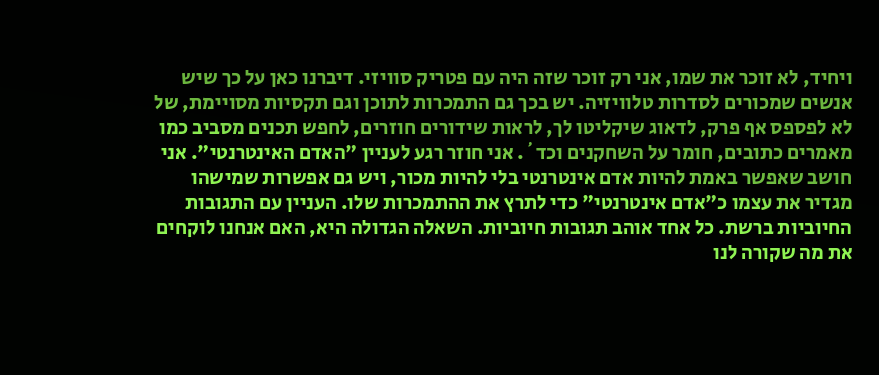ויחיד, לא זוכר את שמו, אני רק זוכר שזה היה עם פטריק סוויזי. דיברנו כאן על כך שיש אנשים שמכורים לסדרות טלוויזיה. יש בכך גם התמכרות לתוכן וגם תקסיות מסויימת, של לא לפספס אף פרק, לדאוג שיקליטו לך, לראות שידורים חוזרים, לחפש תכנים מסביב כמו מאמרים כתובים, חומר על השחקנים וכד´. אני חוזר רגע לעניין "האדם האינטרנטי". אני חושב שאפשר באמת להיות אדם אינטרנטי בלי להיות מכור, ויש גם אפשרות שמישהו מגדיר את עצמו כ"אדם אינטרנטי" כדי לתרץ את ההתמכרות שלו. העניין עם התגובות החיוביות ברשת. כל אחד אוהב תגובות חיוביות. השאלה הגדולה היא, האם אנחנו לוקחים את מה שקורה לנו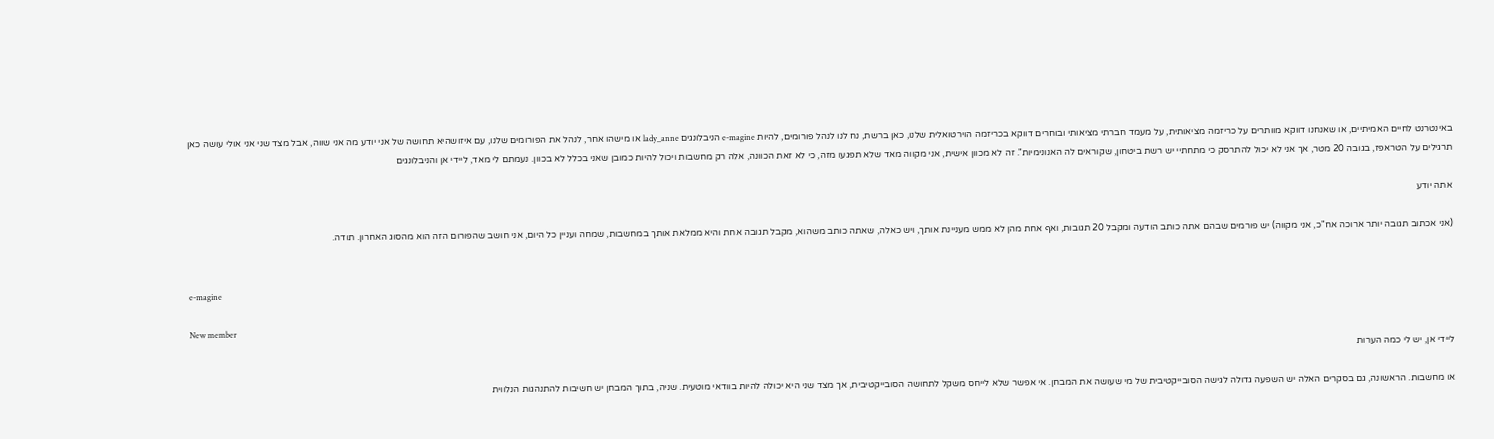באינטרנט לחיים האמיתיים, או שאנחנו דווקא מוותרים על כריזמה מציאותית, על מעמד חברתי מציאותי ובוחרים דווקא בכריזמה הוירטואלית שלנו, כאן ברשת, נח לנו לנהל פורומים, להיות e-magine הניבלונגים lady_anne או מישהו אחר, לנהל את הפורומים שלנו, עם איזושהיא תחושה של אני יודע מה אני שווה, אבל מצד שני אני אולי עושה כאן תרגילים על הטראפז, בגובה 20 מטר, אך אני לא יכול להתרסק כי מתחתיי יש רשת ביטחון, שקוראים לה האנונימיות". זה לא מכוון אישית, אני מקווה מאד שלא תפגעו מזה, כי לא זאת הכוונה, אלה רק מחשבות ויכול להיות כמובן שאני בכלל לא בכוון. נעמתם לי מאד, ליידי אן והניבלונגים

אתה יודע

(אני אכתוב תגובה יותר ארוכה אח"כ, אני מקווה) יש פורמים שבהם אתה כותב הודעה ומקבל 20 תגובות, ואף אחת מהן לא ממש מעניינת אותך, ויש כאלה, שאתה כותב משהוא, מקבל תגובה אחת והיא ממלאת אותך במחשבות, שמחה ועניין כל היום, אני חושב שהפורום הזה הוא מהסוג האחרון. תודה.


e-magine

New member
ליידי אן, יש לי כמה הערות

או מחשבות. הראשונה, גם בסקרים האלה יש השפעה גדולה לגישה הסובייקטיבית של מי שעושה את המבחן. אי אפשר שלא לייחס משקל לתחושה הסובייקטיבית, אך מצד שני היא יכולה להיות בוודאי מוטעית. שניה, בתוך המבחן יש חשיבות להתנהגות הנלווית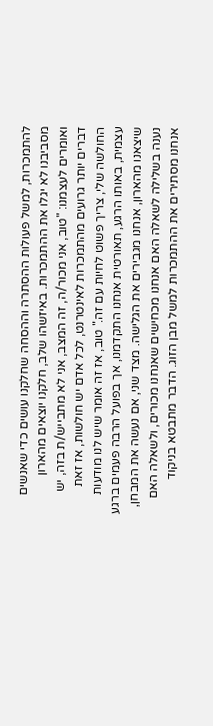להתמכרות, למשל פעולות ההסתרה וההסחה שחלקנו עושים כדי שאנשים מסביבנו לא יגלו את ההתמכרות. באיזשהו שלב, חלקנו יוצאים מהארון ואומרים לעצמנו: "טוב, אני מכור/ה, זה המצב, אני לא מתבייש/ת בזה, יש דברים יותר גרועים מהתמכרות לאינטרנט, לכל אדם יש חולשות, אז זאת החולשה שלי, צריך פשוט לחיות עם זה." טוב, אז זה אומר שיש לנו מודעות עצמית, באותו הרגע, תאורטית אנחנו התקדמנו, אך בפועל הרבה פעמים ברגע שיצאנו מהארון, אנחנו מגבירים את הגלישה. מצד שני, אם נעשה את המבחן, נענה בשלילה לשאלה האם אנחנו מכחישים שאנחנו מכורים, ולשאלה האם אנחנו מסתירים את ההתמכרות למשל מבן הזוג. הדבר מתבטא בניקוד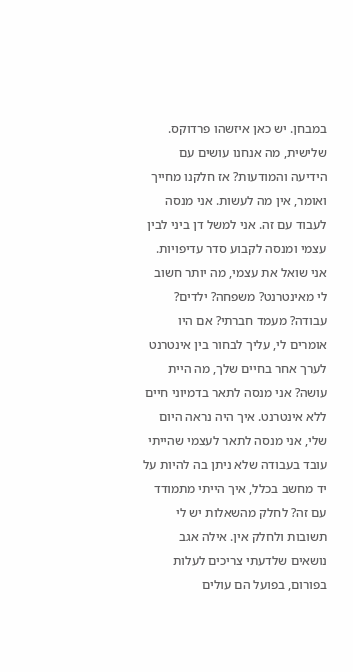במבחן. יש כאן איזשהו פרדוקס. שלישית, מה אנחנו עושים עם הידיעה והמודעות? אז חלקנו מחייך ואומר, אין מה לעשות. אני מנסה לעבוד עם זה. אני למשל דן ביני לבין עצמי ומנסה לקבוע סדר עדיפויות. אני שואל את עצמי, מה יותר חשוב לי מאינטרנט? משפחה? ילדים? עבודה? מעמד חברתי? אם היו אומרים לי, עליך לבחור בין אינטרנט לערך אחר בחיים שלך, מה היית עושה? אני מנסה לתאר בדמיוני חיים ללא אינטרנט. איך היה נראה היום שלי, אני מנסה לתאר לעצמי שהייתי עובד בעבודה שלא ניתן בה להיות על יד מחשב בכלל, איך הייתי מתמודד עם זה? לחלק מהשאלות יש לי תשובות ולחלק אין. אילה אגב נושאים שלדעתי צריכים לעלות בפורום, בפועל הם עולים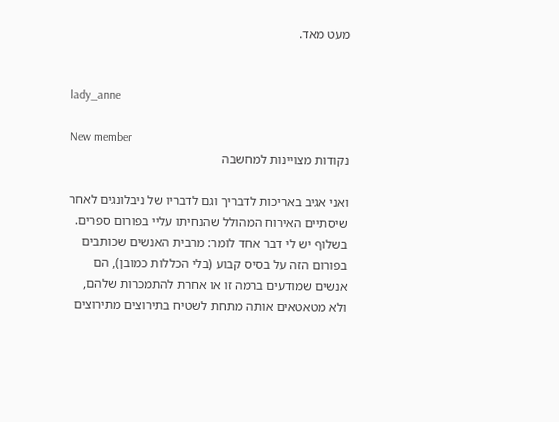מעט מאד.


lady_anne

New member
נקודות מצויינות למחשבה

ואני אגיב באריכות לדבריך וגם לדבריו של ניבלונגים לאחר שיסתיים האירוח המהולל שהנחיתו עליי בפורום ספרים. בשלוף יש לי דבר אחד לומר: מרבית האנשים שכותבים בפורום הזה על בסיס קבוע (בלי הכללות כמובן), הם אנשים שמודעים ברמה זו או אחרת להתמכרות שלהם, ולא מטאטאים אותה מתחת לשטיח בתירוצים מתירוצים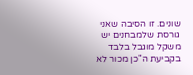שונים. זו הסיבה שאני גורסת שלמבחנים יש משקל מוגבל בלבד בקביעת ה"כן מכור לא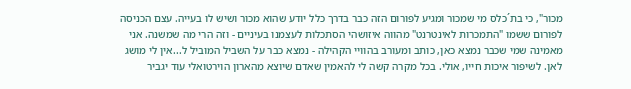מכור", כי בת´כלס מי שמכור ומגיע לפורום הזה כבר בדרך כלל יודע שהוא מכור ושיש לו בעייה. עצם הכניסה לפורום ששמו "התמכרות לאינטרנט" מהווה איזושהי הסתכלות לעצמנו בעיניים - וזה הרי מה שמשנה. אני מאמינה שמי שכבר נמצא כאן, כותב ומעורב בהוויי הקהילה - נמצא כבר על השביל המוביל ל...אין לי מושג לאן. לשיפור איכות חייו, אולי. בכל מקרה קשה לי להאמין שאדם שיוצא מהארון הוירטואלי עוד יגביר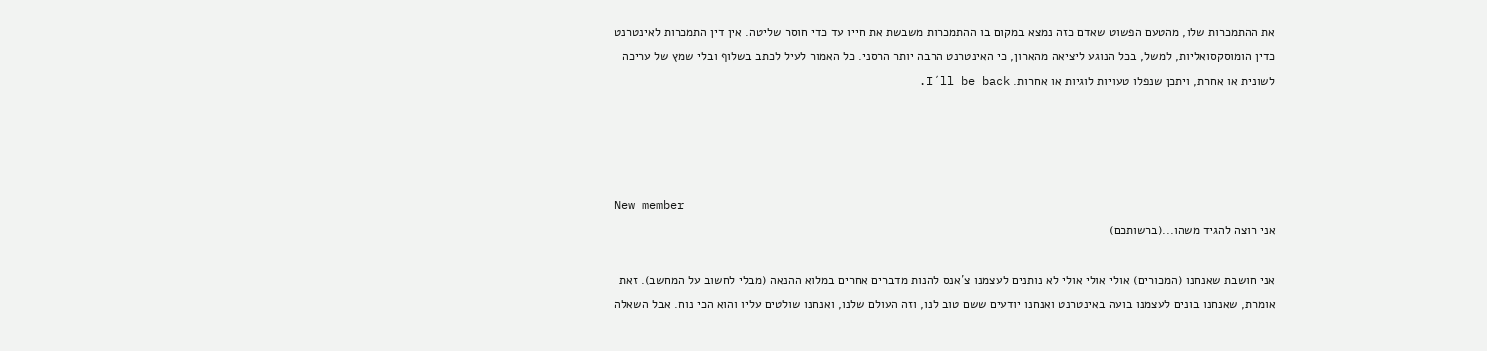את ההתמכרות שלו, מהטעם הפשוט שאדם כזה נמצא במקום בו ההתמכרות משבשת את חייו עד כדי חוסר שליטה. אין דין התמכרות לאינטרנט כדין הומוסקסואליות, למשל, בכל הנוגע ליציאה מהארון, כי האינטרנט הרבה יותר הרסני. כל האמור לעיל לכתב בשלוף ובלי שמץ של עריכה לשונית או אחרת, ויתכן שנפלו טעויות לוגיות או אחרות. I´ll be back.




New member
אני רוצה להגיד משהו...(ברשותכם)

אני חושבת שאנחנו (המכורים) אולי אולי אולי לא נותנים לעצמנו צ´אנס להנות מדברים אחרים במלוא ההנאה (מבלי לחשוב על המחשב). זאת אומרת, שאנחנו בונים לעצמנו בועה באינטרנט ואנחנו יודעים ששם טוב לנו, וזה העולם שלנו, ואנחנו שולטים עליו והוא הכי נוח. אבל השאלה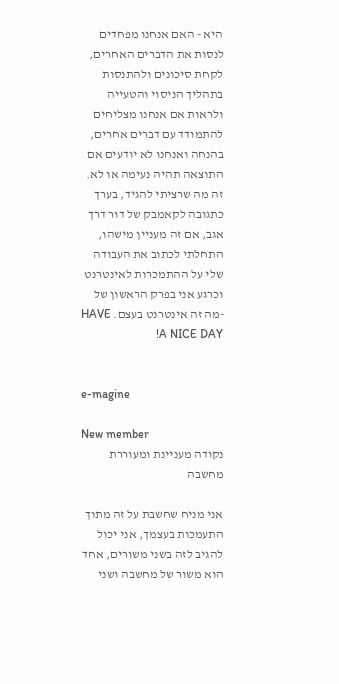היא - האם אנחנו מפחדים לנסות את הדברים האחרים, לקחת סיכונים ולהתנסות בתהליך הניסוי והטעייה ולראות אם אנחנו מצליחים להתמודד עם דברים אחרים, בהנחה ואנחנו לא יודעים אם התוצאה תהיה נעימה או לא. זה מה שרציתי להגיד, בערך כתגובה לקאמבק של דור דרך אגב, אם זה מעניין מישהו, התחלתי לכתוב את העבודה שלי על ההתמכרות לאינטרנט וכרגע אני בפרק הראשון של -מה זה אינטרנט בעצם. HAVE A NICE DAY!


e-magine

New member
נקודה מעניינת ומעוררת מחשבה

אני מניח שחשבת על זה מתוך התעמכות בעצמך, אני יכול להגיב לזה בשני משורים, אחד הוא משור של מחשבה ושני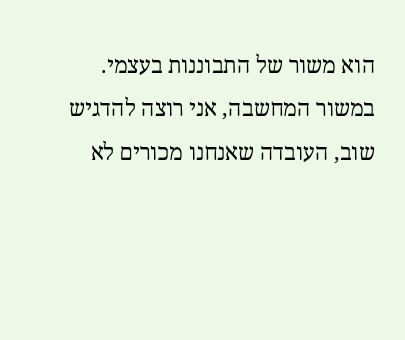הוא משור של התבוננות בעצמי. במשור המחשבה, אני רוצה להדגיש שוב, העובדה שאנחנו מכורים לא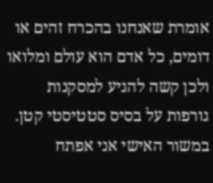אומרת שאנחנו בהכרח זהים או דומים, כל אדם הוא עולם ומלואו ולכן קשה להגיע למסקנות גורפות על בסיס סטטיסטי קטן. במשור האישי אני אפתח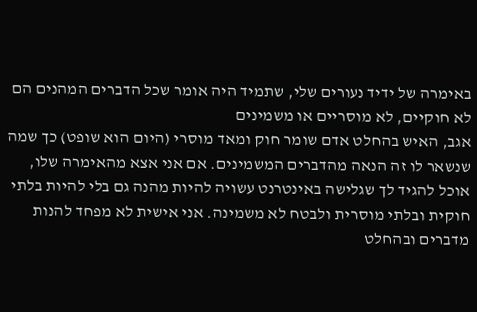באימרה של ידיד נעורים שלי, שתמיד היה אומר שכל הדברים המהנים הם לא חוקיים, לא מוסריים או משמינים
אגב, האיש בהחלט אדם שומר חוק ומאד מוסרי (היום הוא שופט) כך שמה שנשאר לו זה הנאה מהדברים המשמינים. אם אני אצא מהאימרה שלו, אוכל להגיד לך שגלישה באינטרנט עשויה להיות מהנה גם בלי להיות בלתי חוקית ובלתי מוסרית ולבטח לא משמינה. אני אישית לא מפחד להנות מדברים ובהחלט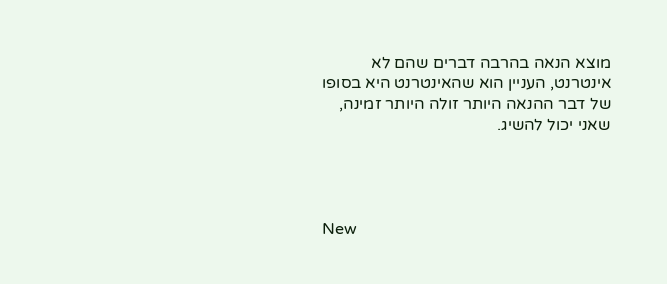מוצא הנאה בהרבה דברים שהם לא אינטרנט, העניין הוא שהאינטרנט היא בסופו של דבר ההנאה היותר זולה היותר זמינה, שאני יכול להשיג.




New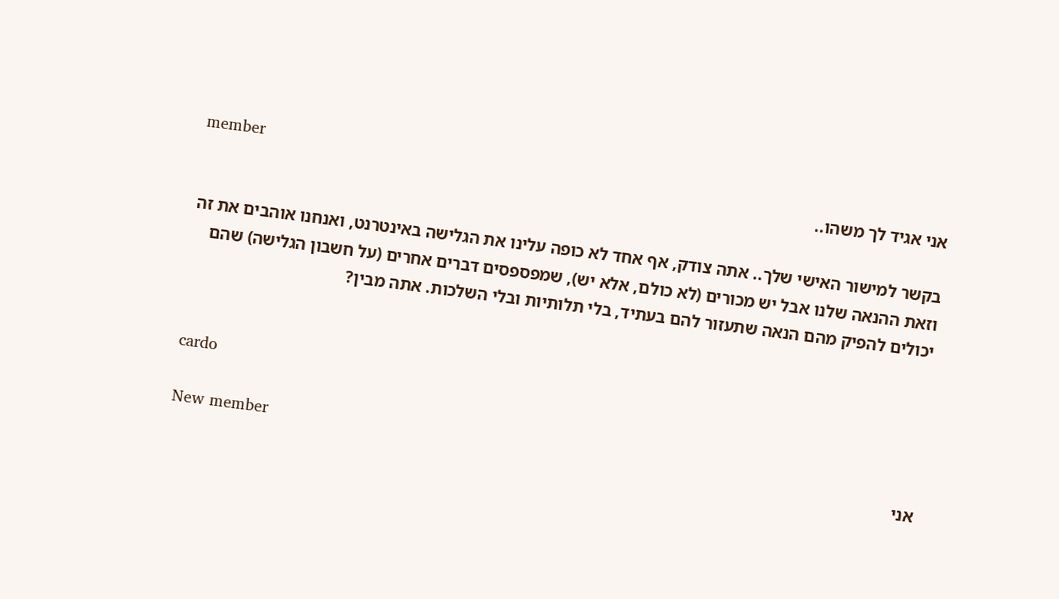member
אני אגיד לך משהו..

בקשר למישור האישי שלך.. אתה צודק, אף אחד לא כופה עלינו את הגלישה באינטרנט, ואנחנו אוהבים את זה וזאת ההנאה שלנו אבל יש מכורים (לא כולם, אלא יש), שמפספסים דברים אחרים (על חשבון הגלישה) שהם יכולים להפיק מהם הנאה שתעזור להם בעתיד, בלי תלותיות ובלי השלכות. אתה מבין?


cardo

New member
אני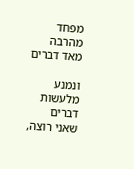מפחד מהרבה מאד דברים

ונמנע מלעשות דברים שאני רוצה,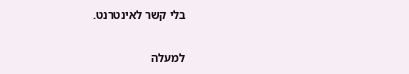בלי קשר לאינטרנט.

למעלה